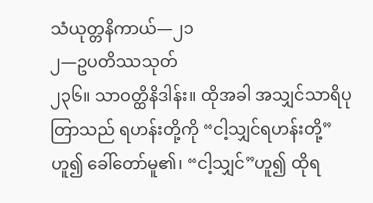သံယုတ္တနိကာယ်—၂၁
၂—ဥပတိဿသုတ်
၂၃၆။ သာဝတ္ထိနိဒါန်း။ ထိုအခါ အသျှင်သာရိပုတြာသည် ရဟန်းတို့ကို “ငါ့သျှင်ရဟန်းတို့”ဟူ၍ ခေါ်တော်မူ၏၊ “ငါ့သျှင်”ဟူ၍ ထိုရ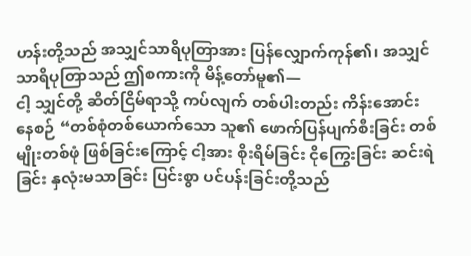ဟန်းတို့သည် အသျှင်သာရိပုတြာအား ပြန်လျှောက်ကုန်၏၊ အသျှင် သာရိပုတြာသည် ဤစကားကို မိန့်တော်မူ၏—
ငါ့ သျှင်တို့ ဆိတ်ငြိမ်ရာသို့ ကပ်လျက် တစ်ပါးတည်း ကိန်းအောင်းနေစဉ် “တစ်စုံတစ်ယောက်သော သူ၏ ဖောက်ပြန်ပျက်စီးခြင်း တစ်မျိုးတစ်ဖုံ ဖြစ်ခြင်းကြောင့် ငါ့အား စိုးရိမ်ခြင်း ငိုကြွေးခြင်း ဆင်းရဲခြင်း နှလုံးမသာခြင်း ပြင်းစွာ ပင်ပန်းခြင်းတို့သည်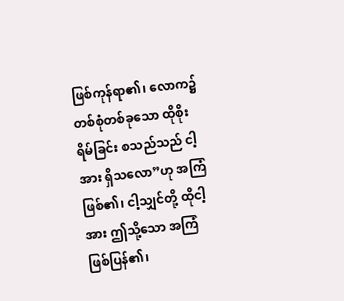ဖြစ်ကုန်ရာ၏၊ လောက၌ တစ်စုံတစ်ခုသော ထိုစိုးရိမ်ခြင်း စသည်သည် ငါ့အား ရှိသလော”ဟု အကြံ ဖြစ်၏၊ ငါ့သျှင်တို့ ထိုငါ့အား ဤသို့သော အကြံ ဖြစ်ပြန်၏၊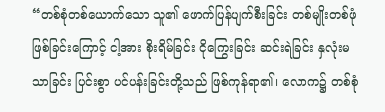“တစ်စုံတစ်ယောက်သော သူ၏ ဖောက်ပြန်ပျက်စီးခြင်း တစ်မျိုးတစ်ဖုံ ဖြစ်ခြင်းကြောင့် ငါ့အား စိုးရိမ်ခြင်း ငိုကြွေးခြင်း ဆင်းရဲခြင်း နှလုံးမသာခြင်း ပြင်းစွာ ပင်ပန်းခြင်းတို့သည် ဖြစ်ကုန်ရာ၏၊ လောက၌ တစ်စုံ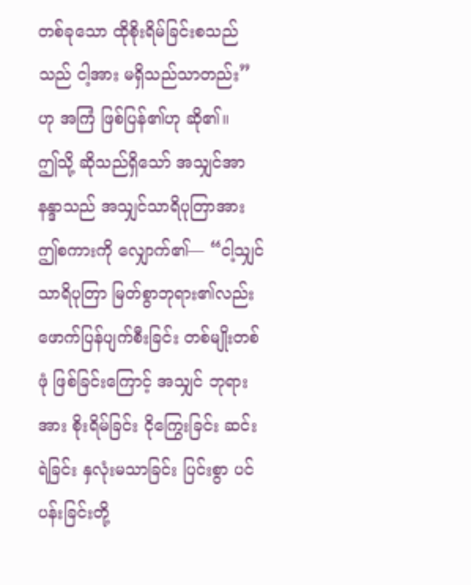တစ်ခုသော ထိုစိုးရိမ်ခြင်းစသည်သည် ငါ့အား မရှိသည်သာတည်း”ဟု အကြံ ဖြစ်ပြန်၏ဟု ဆို၏။
ဤသို့ ဆိုသည်ရှိသော် အသျှင်အာနန္ဒာသည် အသျှင်သာရိပုတြာအား ဤစကားကို လျှောက်၏— “ငါ့သျှင်သာရိပုတြာ မြတ်စွာဘုရား၏လည်း ဖောက်ပြန်ပျက်စီးခြင်း တစ်မျိုးတစ်ဖုံ ဖြစ်ခြင်းကြောင့် အသျှင် ဘုရားအား စိုးရိမ်ခြင်း ငိုကြွေးခြင်း ဆင်းရဲခြင်း နှလုံးမသာခြင်း ပြင်းစွာ ပင်ပန်းခြင်းတို့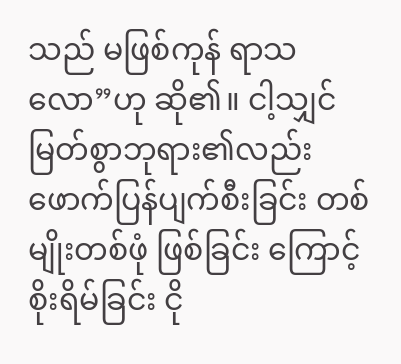သည် မဖြစ်ကုန် ရာသလော”ဟု ဆို၏။ ငါ့သျှင် မြတ်စွာဘုရား၏လည်း ဖောက်ပြန်ပျက်စီးခြင်း တစ်မျိုးတစ်ဖုံ ဖြစ်ခြင်း ကြောင့် စိုးရိမ်ခြင်း ငို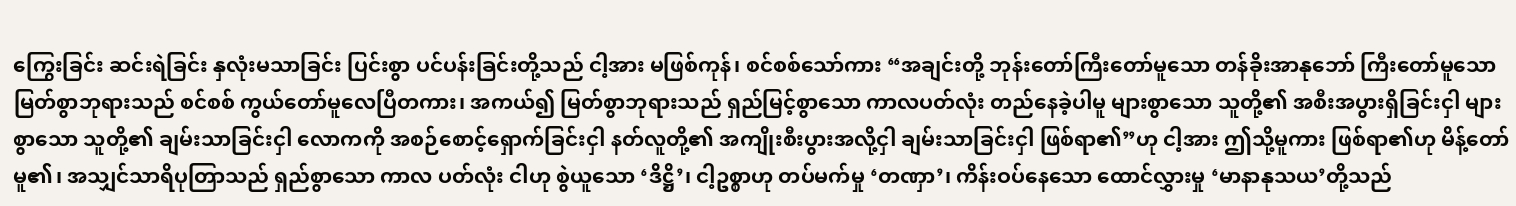ကြွေးခြင်း ဆင်းရဲခြင်း နှလုံးမသာခြင်း ပြင်းစွာ ပင်ပန်းခြင်းတို့သည် ငါ့အား မဖြစ်ကုန်၊ စင်စစ်သော်ကား “အချင်းတို့ ဘုန်းတော်ကြီးတော်မူသော တန်ခိုးအာနုဘော် ကြီးတော်မူသော မြတ်စွာဘုရားသည် စင်စစ် ကွယ်တော်မူလေပြီတကား၊ အကယ်၍ မြတ်စွာဘုရားသည် ရှည်မြင့်စွာသော ကာလပတ်လုံး တည်နေခဲ့ပါမူ များစွာသော သူတို့၏ အစီးအပွားရှိခြင်းငှါ များစွာသော သူတို့၏ ချမ်းသာခြင်းငှါ လောကကို အစဉ်စောင့်ရှောက်ခြင်းငှါ နတ်လူတို့၏ အကျိုးစီးပွားအလို့ငှါ ချမ်းသာခြင်းငှါ ဖြစ်ရာ၏”ဟု ငါ့အား ဤသို့မူကား ဖြစ်ရာ၏ဟု မိန့်တော်မူ၏၊ အသျှင်သာရိပုတြာသည် ရှည်စွာသော ကာလ ပတ်လုံး ငါဟု စွဲယူသော ‘ဒိဋ္ဌိ’၊ ငါ့ဥစ္စာဟု တပ်မက်မှု ‘တဏှာ’၊ ကိန်းဝပ်နေသော ထောင်လွှားမှု ‘မာနာနုသယ’တို့သည်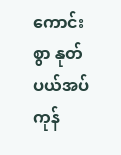ကောင်းစွာ နုတ်ပယ်အပ်ကုန်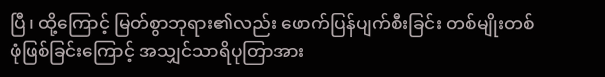ပြီ၊ ထို့ကြောင့် မြတ်စွာဘုရား၏လည်း ဖောက်ပြန်ပျက်စီးခြင်း တစ်မျိုးတစ်ဖုံဖြစ်ခြင်းကြောင့် အသျှင်သာရိပုတြာအား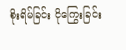စိုးရိမ်ခြင်း ငိုကြွေးခြင်း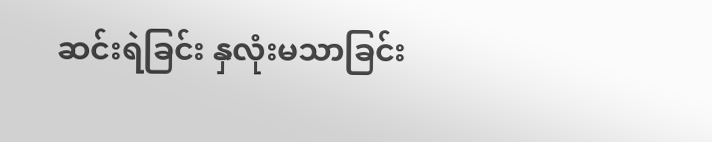ဆင်းရဲခြင်း နှလုံးမသာခြင်း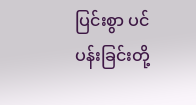ပြင်းစွာ ပင်ပန်းခြင်းတို့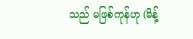သည် မဖြစ်ကုန်ဟု (မိန့်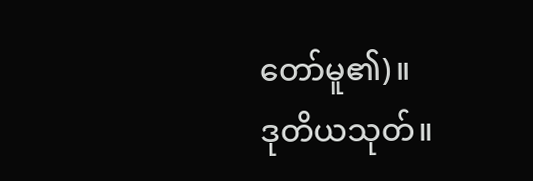တော်မူ၏)။
ဒုတိယသုတ်။